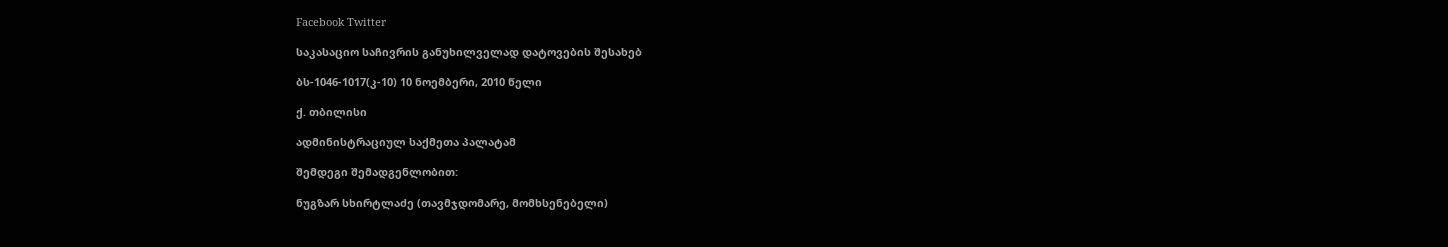Facebook Twitter

საკასაციო საჩივრის განუხილველად დატოვების შესახებ

ბს-1046-1017(კ-10) 10 ნოემბერი, 2010 წელი

ქ. თბილისი

ადმინისტრაციულ საქმეთა პალატამ

შემდეგი შემადგენლობით:

ნუგზარ სხირტლაძე (თავმჯდომარე, მომხსენებელი)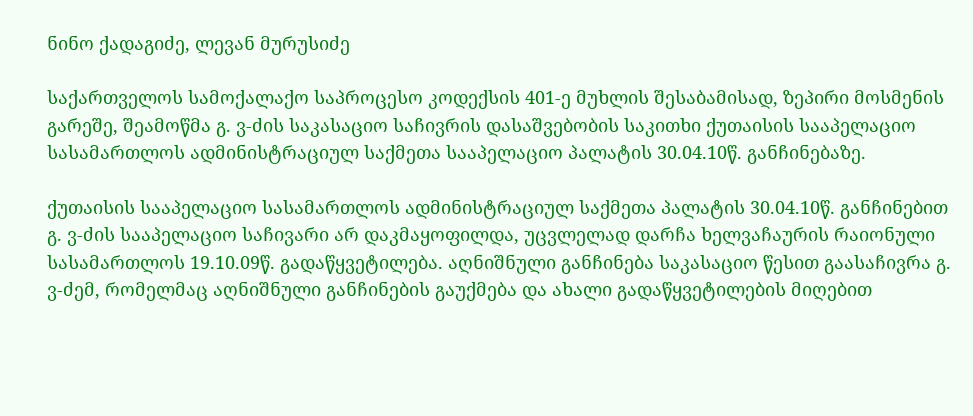ნინო ქადაგიძე, ლევან მურუსიძე

საქართველოს სამოქალაქო საპროცესო კოდექსის 401-ე მუხლის შესაბამისად, ზეპირი მოსმენის გარეშე, შეამოწმა გ. ვ-ძის საკასაციო საჩივრის დასაშვებობის საკითხი ქუთაისის სააპელაციო სასამართლოს ადმინისტრაციულ საქმეთა სააპელაციო პალატის 30.04.10წ. განჩინებაზე.

ქუთაისის სააპელაციო სასამართლოს ადმინისტრაციულ საქმეთა პალატის 30.04.10წ. განჩინებით გ. ვ-ძის სააპელაციო საჩივარი არ დაკმაყოფილდა, უცვლელად დარჩა ხელვაჩაურის რაიონული სასამართლოს 19.10.09წ. გადაწყვეტილება. აღნიშნული განჩინება საკასაციო წესით გაასაჩივრა გ. ვ-ძემ, რომელმაც აღნიშნული განჩინების გაუქმება და ახალი გადაწყვეტილების მიღებით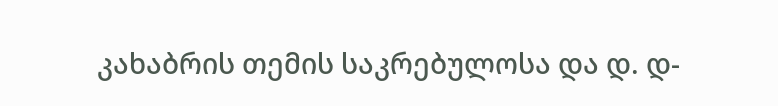კახაბრის თემის საკრებულოსა და დ. დ-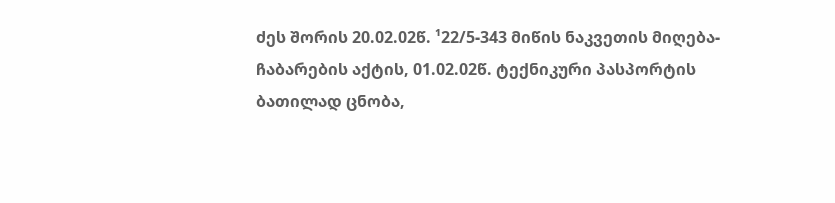ძეს შორის 20.02.02წ. ¹22/5-343 მიწის ნაკვეთის მიღება-ჩაბარების აქტის, 01.02.02წ. ტექნიკური პასპორტის ბათილად ცნობა,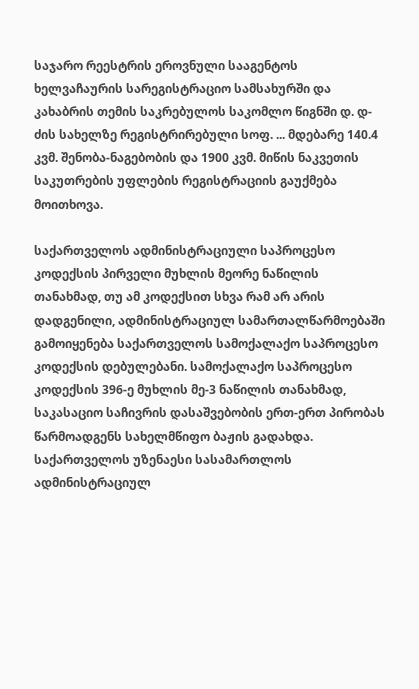საჯარო რეესტრის ეროვნული სააგენტოს ხელვაჩაურის სარეგისტრაციო სამსახურში და კახაბრის თემის საკრებულოს საკომლო წიგნში დ. დ-ძის სახელზე რეგისტრირებული სოფ. ... მდებარე 140.4 კვმ. შენობა-ნაგებობის და 1900 კვმ. მიწის ნაკვეთის საკუთრების უფლების რეგისტრაციის გაუქმება მოითხოვა.

საქართველოს ადმინისტრაციული საპროცესო კოდექსის პირველი მუხლის მეორე ნაწილის თანახმად, თუ ამ კოდექსით სხვა რამ არ არის დადგენილი, ადმინისტრაციულ სამართალწარმოებაში გამოიყენება საქართველოს სამოქალაქო საპროცესო კოდექსის დებულებანი. სამოქალაქო საპროცესო კოდექსის 396-ე მუხლის მე-3 ნაწილის თანახმად, საკასაციო საჩივრის დასაშვებობის ერთ-ერთ პირობას წარმოადგენს სახელმწიფო ბაჟის გადახდა. საქართველოს უზენაესი სასამართლოს ადმინისტრაციულ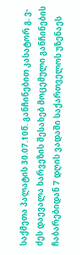საქმეთა პალატის 30.07.10წ. განჩინებით კასატორ გ. ვ-ძეს დაევალა ხარვეზის შესახებ მოცემული განჩინების ჩაბარებიდან 7 დღის ვადაში საქართველოს უზენაეს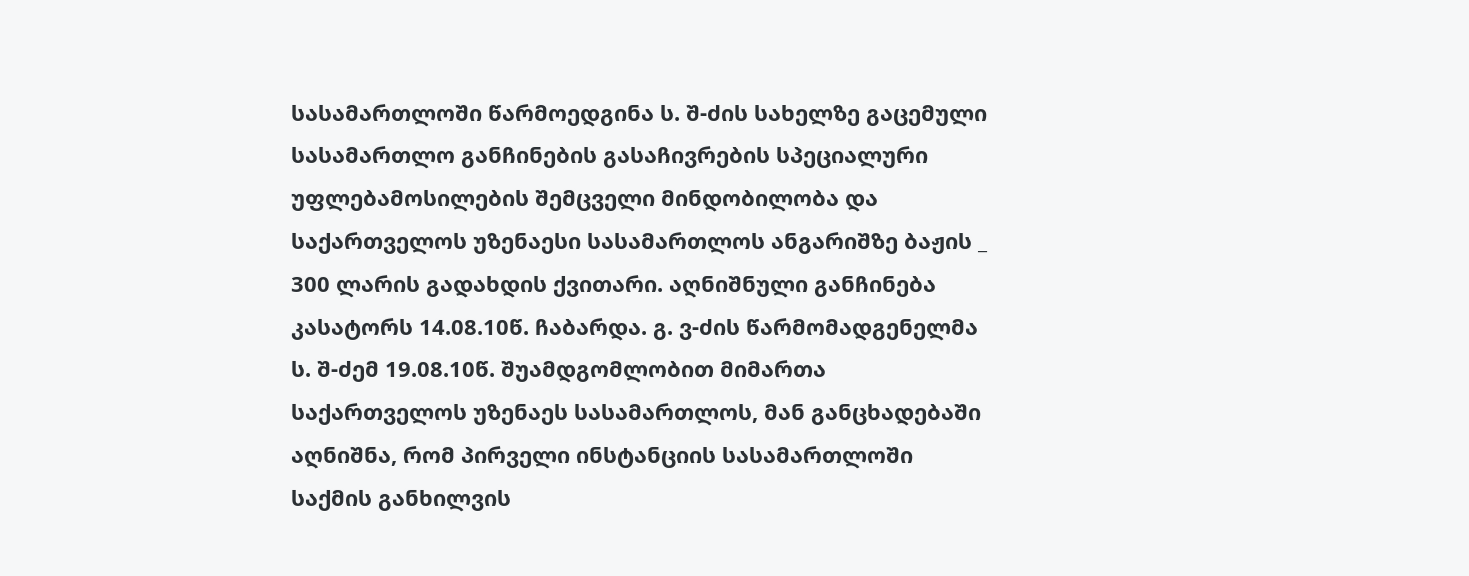სასამართლოში წარმოედგინა ს. შ-ძის სახელზე გაცემული სასამართლო განჩინების გასაჩივრების სპეციალური უფლებამოსილების შემცველი მინდობილობა და საქართველოს უზენაესი სასამართლოს ანგარიშზე ბაჟის _ 300 ლარის გადახდის ქვითარი. აღნიშნული განჩინება კასატორს 14.08.10წ. ჩაბარდა. გ. ვ-ძის წარმომადგენელმა ს. შ-ძემ 19.08.10წ. შუამდგომლობით მიმართა საქართველოს უზენაეს სასამართლოს, მან განცხადებაში აღნიშნა, რომ პირველი ინსტანციის სასამართლოში საქმის განხილვის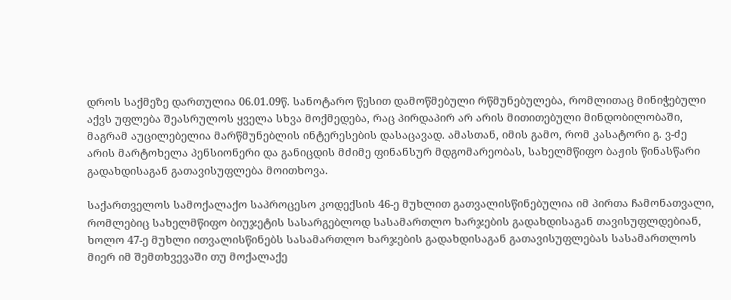დროს საქმეზე დართულია 06.01.09წ. სანოტარო წესით დამოწმებული რწმუნებულება, რომლითაც მინიჭებული აქვს უფლება შეასრულოს ყველა სხვა მოქმედება, რაც პირდაპირ არ არის მითითებული მინდობილობაში, მაგრამ აუცილებელია მარწმუნებლის ინტერესების დასაცავად. ამასთან, იმის გამო, რომ კასატორი გ. ვ-ძე არის მარტოხელა პენსიონერი და განიცდის მძიმე ფინანსურ მდგომარეობას, სახელმწიფო ბაჟის წინასწარი გადახდისაგან გათავისუფლება მოითხოვა.

საქართველოს სამოქალაქო საპროცესო კოდექსის 46-ე მუხლით გათვალისწინებულია იმ პირთა ჩამონათვალი, რომლებიც სახელმწიფო ბიუჯეტის სასარგებლოდ სასამართლო ხარჯების გადახდისაგან თავისუფლდებიან, ხოლო 47-ე მუხლი ითვალისწინებს სასამართლო ხარჯების გადახდისაგან გათავისუფლებას სასამართლოს მიერ იმ შემთხვევაში თუ მოქალაქე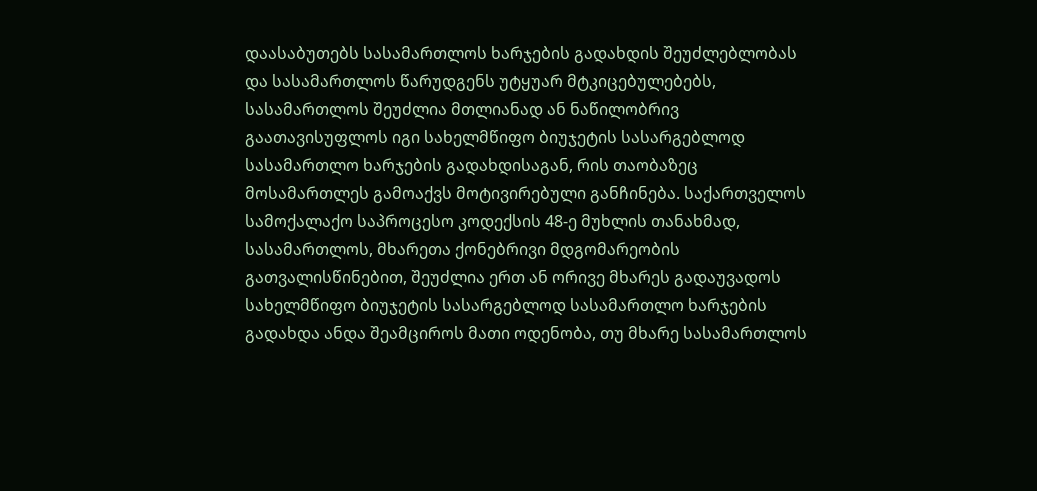დაასაბუთებს სასამართლოს ხარჯების გადახდის შეუძლებლობას და სასამართლოს წარუდგენს უტყუარ მტკიცებულებებს, სასამართლოს შეუძლია მთლიანად ან ნაწილობრივ გაათავისუფლოს იგი სახელმწიფო ბიუჯეტის სასარგებლოდ სასამართლო ხარჯების გადახდისაგან, რის თაობაზეც მოსამართლეს გამოაქვს მოტივირებული განჩინება. საქართველოს სამოქალაქო საპროცესო კოდექსის 48-ე მუხლის თანახმად, სასამართლოს, მხარეთა ქონებრივი მდგომარეობის გათვალისწინებით, შეუძლია ერთ ან ორივე მხარეს გადაუვადოს სახელმწიფო ბიუჯეტის სასარგებლოდ სასამართლო ხარჯების გადახდა ანდა შეამციროს მათი ოდენობა, თუ მხარე სასამართლოს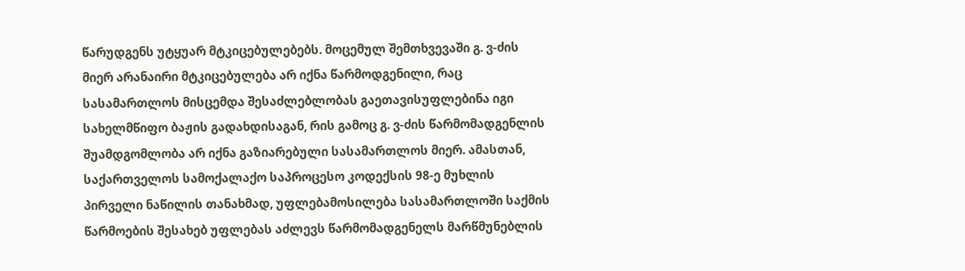წარუდგენს უტყუარ მტკიცებულებებს. მოცემულ შემთხვევაში გ. ვ-ძის მიერ არანაირი მტკიცებულება არ იქნა წარმოდგენილი, რაც სასამართლოს მისცემდა შესაძლებლობას გაეთავისუფლებინა იგი სახელმწიფო ბაჟის გადახდისაგან, რის გამოც გ. ვ-ძის წარმომადგენლის შუამდგომლობა არ იქნა გაზიარებული სასამართლოს მიერ. ამასთან, საქართველოს სამოქალაქო საპროცესო კოდექსის 98-ე მუხლის პირველი ნაწილის თანახმად, უფლებამოსილება სასამართლოში საქმის წარმოების შესახებ უფლებას აძლევს წარმომადგენელს მარწმუნებლის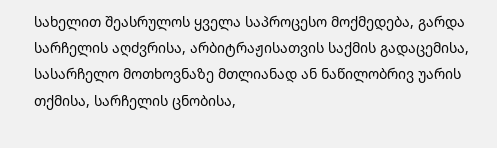სახელით შეასრულოს ყველა საპროცესო მოქმედება, გარდა სარჩელის აღძვრისა, არბიტრაჟისათვის საქმის გადაცემისა, სასარჩელო მოთხოვნაზე მთლიანად ან ნაწილობრივ უარის თქმისა, სარჩელის ცნობისა,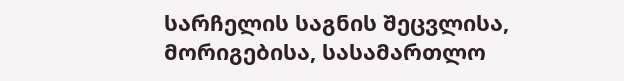სარჩელის საგნის შეცვლისა, მორიგებისა, სასამართლო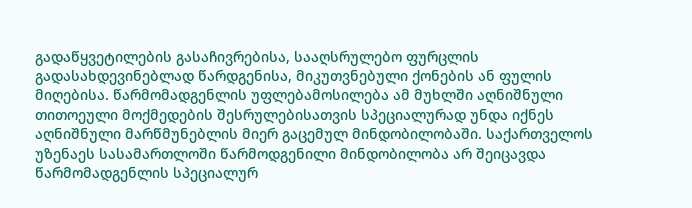გადაწყვეტილების გასაჩივრებისა, სააღსრულებო ფურცლის გადასახდევინებლად წარდგენისა, მიკუთვნებული ქონების ან ფულის მიღებისა. წარმომადგენლის უფლებამოსილება ამ მუხლში აღნიშნული თითოეული მოქმედების შესრულებისათვის სპეციალურად უნდა იქნეს აღნიშნული მარწმუნებლის მიერ გაცემულ მინდობილობაში. საქართველოს უზენაეს სასამართლოში წარმოდგენილი მინდობილობა არ შეიცავდა წარმომადგენლის სპეციალურ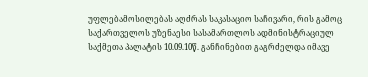უფლებამოსილებას აღძრას საკასაციო საჩივარი, რის გამოც საქართველოს უზენაესი სასამართლოს ადმინისტრაციულ საქმეთა პალატის 10.09.10წ. განჩინებით გაგრძელდა იმავე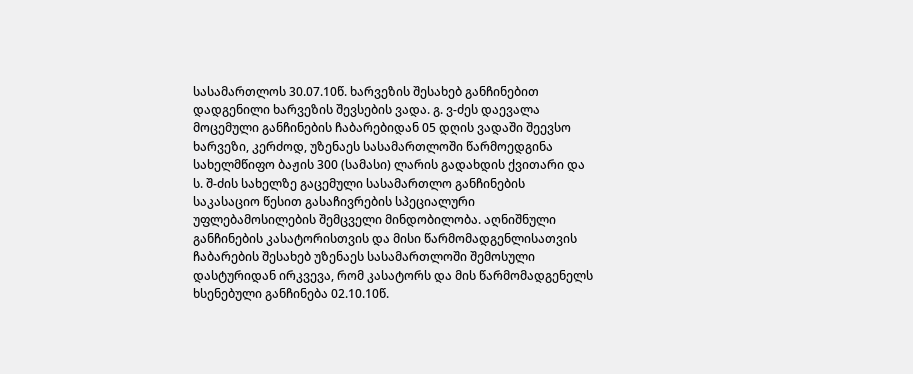სასამართლოს 30.07.10წ. ხარვეზის შესახებ განჩინებით დადგენილი ხარვეზის შევსების ვადა. გ. ვ-ძეს დაევალა მოცემული განჩინების ჩაბარებიდან 05 დღის ვადაში შეევსო ხარვეზი, კერძოდ, უზენაეს სასამართლოში წარმოედგინა სახელმწიფო ბაჟის 300 (სამასი) ლარის გადახდის ქვითარი და ს. შ-ძის სახელზე გაცემული სასამართლო განჩინების საკასაციო წესით გასაჩივრების სპეციალური უფლებამოსილების შემცველი მინდობილობა. აღნიშნული განჩინების კასატორისთვის და მისი წარმომადგენლისათვის ჩაბარების შესახებ უზენაეს სასამართლოში შემოსული დასტურიდან ირკვევა, რომ კასატორს და მის წარმომადგენელს ხსენებული განჩინება 02.10.10წ.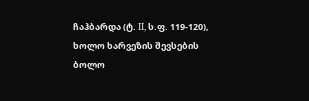ჩაჰბარდა (ტ. II, ს.ფ. 119-120), ხოლო ხარვეზის შევსების ბოლო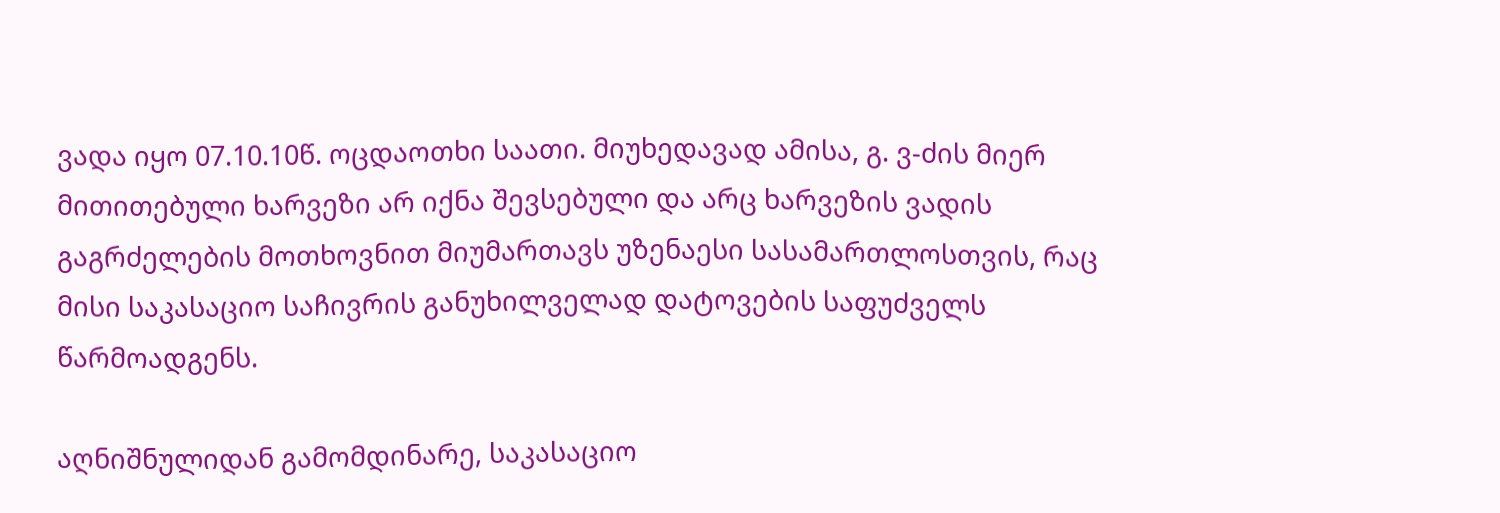ვადა იყო 07.10.10წ. ოცდაოთხი საათი. მიუხედავად ამისა, გ. ვ-ძის მიერ მითითებული ხარვეზი არ იქნა შევსებული და არც ხარვეზის ვადის გაგრძელების მოთხოვნით მიუმართავს უზენაესი სასამართლოსთვის, რაც მისი საკასაციო საჩივრის განუხილველად დატოვების საფუძველს წარმოადგენს.

აღნიშნულიდან გამომდინარე, საკასაციო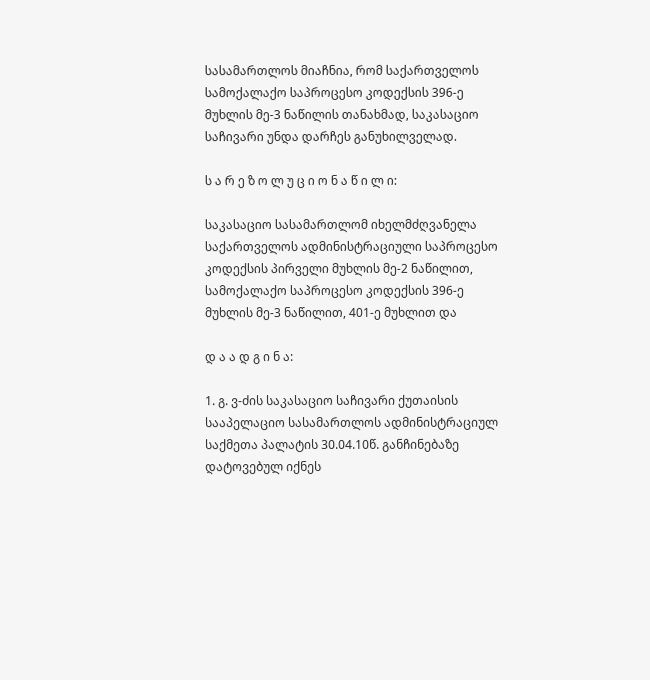სასამართლოს მიაჩნია, რომ საქართველოს სამოქალაქო საპროცესო კოდექსის 396-ე მუხლის მე-3 ნაწილის თანახმად, საკასაციო საჩივარი უნდა დარჩეს განუხილველად.

ს ა რ ე ზ ო ლ უ ც ი ო ნ ა წ ი ლ ი:

საკასაციო სასამართლომ იხელმძღვანელა საქართველოს ადმინისტრაციული საპროცესო კოდექსის პირველი მუხლის მე-2 ნაწილით, სამოქალაქო საპროცესო კოდექსის 396-ე მუხლის მე-3 ნაწილით, 401-ე მუხლით და

დ ა ა დ გ ი ნ ა:

1. გ. ვ-ძის საკასაციო საჩივარი ქუთაისის სააპელაციო სასამართლოს ადმინისტრაციულ საქმეთა პალატის 30.04.10წ. განჩინებაზე დატოვებულ იქნეს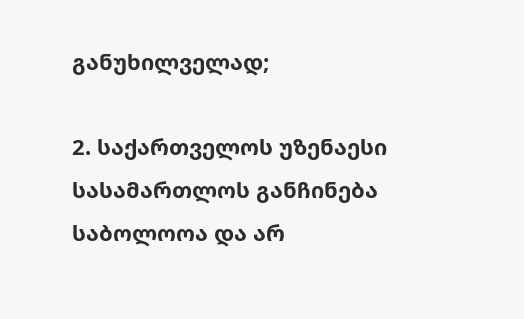განუხილველად;

2. საქართველოს უზენაესი სასამართლოს განჩინება საბოლოოა და არ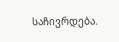საჩივრდება.